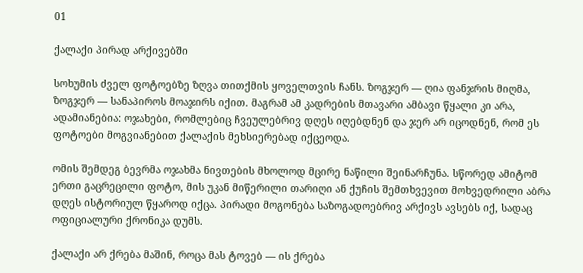01

ქალაქი პირად არქივებში

სოხუმის ძველ ფოტოებზე ზღვა თითქმის ყოველთვის ჩანს. ზოგჯერ — ღია ფანჯრის მიღმა, ზოგჯერ — სანაპიროს მოაჯირს იქით. მაგრამ ამ კადრების მთავარი ამბავი წყალი კი არა, ადამიანებია: ოჯახები, რომლებიც ჩვეულებრივ დღეს იღებდნენ და ჯერ არ იცოდნენ, რომ ეს ფოტოები მოგვიანებით ქალაქის მეხსიერებად იქცეოდა.

ომის შემდეგ ბევრმა ოჯახმა ნივთების მხოლოდ მცირე ნაწილი შეინარჩუნა. სწორედ ამიტომ ერთი გაცრეცილი ფოტო, მის უკან მიწერილი თარიღი ან ქუჩის შემთხვევით მოხვედრილი აბრა დღეს ისტორიულ წყაროდ იქცა. პირადი მოგონება საზოგადოებრივ არქივს ავსებს იქ, სადაც ოფიციალური ქრონიკა დუმს.

ქალაქი არ ქრება მაშინ, როცა მას ტოვებ — ის ქრება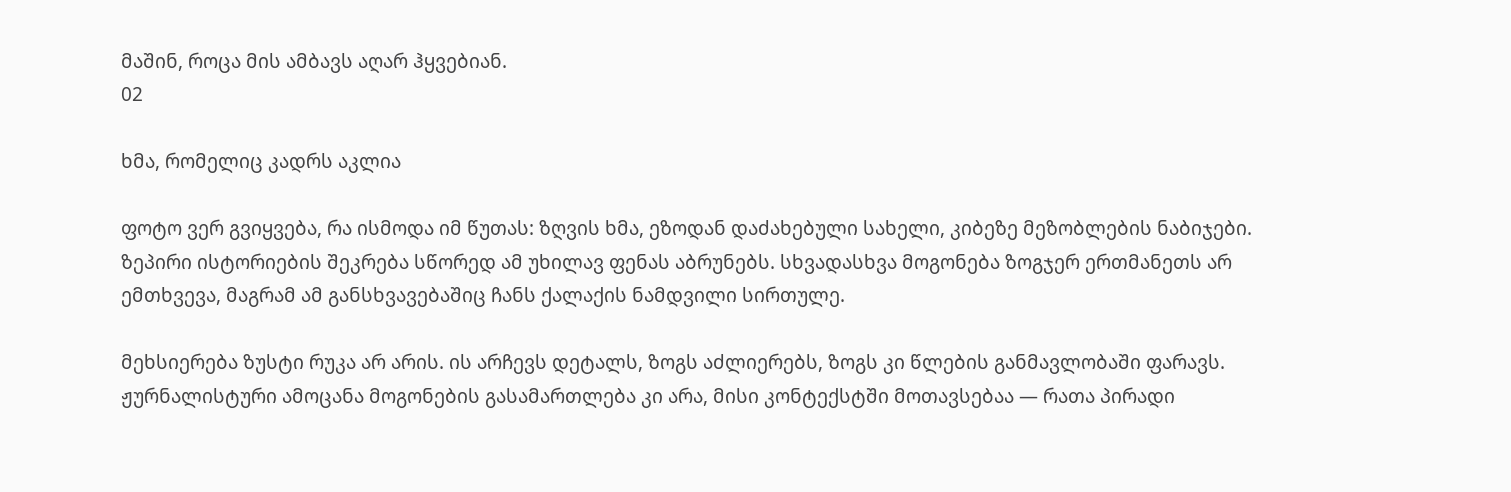მაშინ, როცა მის ამბავს აღარ ჰყვებიან.
02

ხმა, რომელიც კადრს აკლია

ფოტო ვერ გვიყვება, რა ისმოდა იმ წუთას: ზღვის ხმა, ეზოდან დაძახებული სახელი, კიბეზე მეზობლების ნაბიჯები. ზეპირი ისტორიების შეკრება სწორედ ამ უხილავ ფენას აბრუნებს. სხვადასხვა მოგონება ზოგჯერ ერთმანეთს არ ემთხვევა, მაგრამ ამ განსხვავებაშიც ჩანს ქალაქის ნამდვილი სირთულე.

მეხსიერება ზუსტი რუკა არ არის. ის არჩევს დეტალს, ზოგს აძლიერებს, ზოგს კი წლების განმავლობაში ფარავს. ჟურნალისტური ამოცანა მოგონების გასამართლება კი არა, მისი კონტექსტში მოთავსებაა — რათა პირადი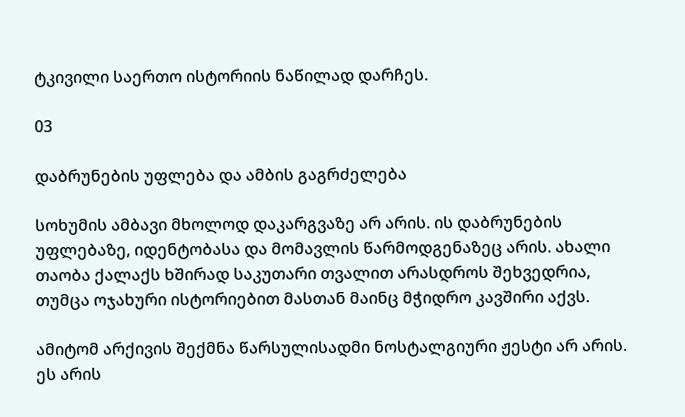ტკივილი საერთო ისტორიის ნაწილად დარჩეს.

03

დაბრუნების უფლება და ამბის გაგრძელება

სოხუმის ამბავი მხოლოდ დაკარგვაზე არ არის. ის დაბრუნების უფლებაზე, იდენტობასა და მომავლის წარმოდგენაზეც არის. ახალი თაობა ქალაქს ხშირად საკუთარი თვალით არასდროს შეხვედრია, თუმცა ოჯახური ისტორიებით მასთან მაინც მჭიდრო კავშირი აქვს.

ამიტომ არქივის შექმნა წარსულისადმი ნოსტალგიური ჟესტი არ არის. ეს არის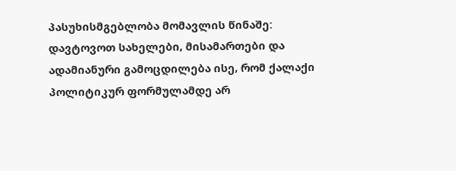პასუხისმგებლობა მომავლის წინაშე: დავტოვოთ სახელები, მისამართები და ადამიანური გამოცდილება ისე, რომ ქალაქი პოლიტიკურ ფორმულამდე არ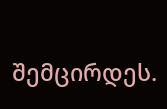შემცირდეს.